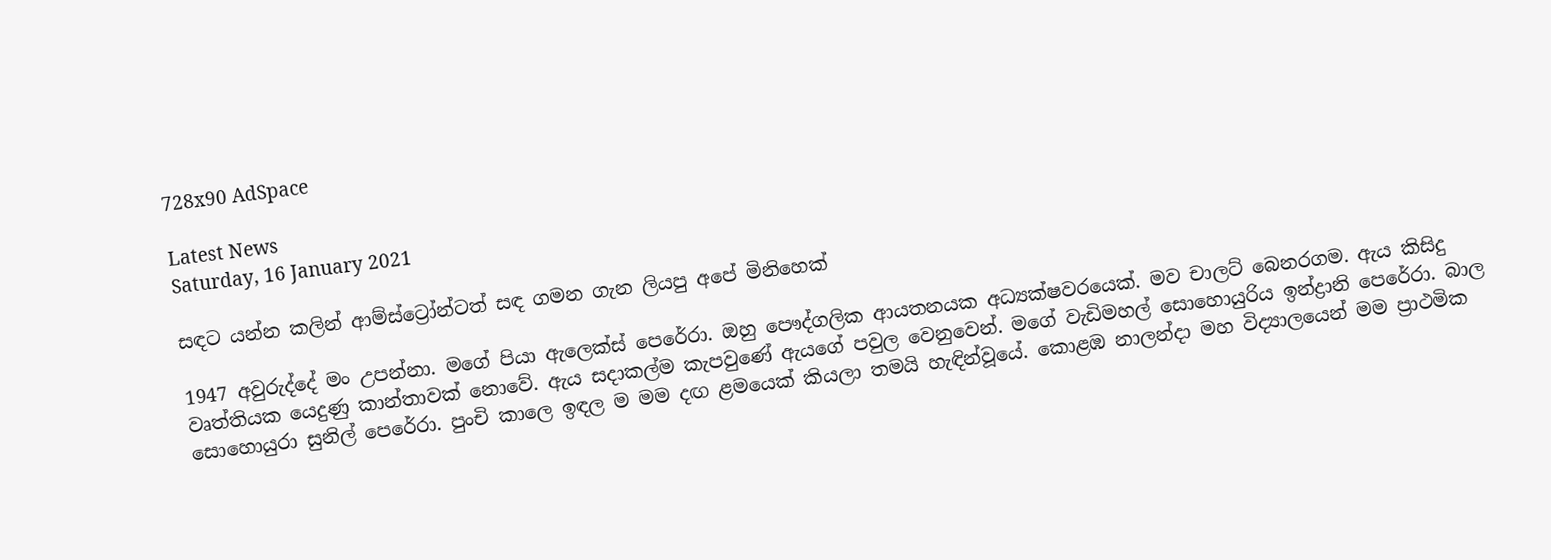728x90 AdSpace

Latest News
Saturday, 16 January 2021

සඳට යන්න කලින් ආම්ස්ට්‍රෝන්ටත් සඳ ගමන ගැන ලියපු අපේ මිනිහෙක්

1947 අවුරුද්දේ මං උපන්නා. මගේ පියා ඇලෙක්ස් පෙරේරා. ඔහු පෞද්ගලික ආයතනයක අධ්‍යක්ෂවරයෙක්. මව චාලට් බෙනරගම. ඇය කිසිදු වෘත්තියක යෙදුණු කාන්තාවක් නොවේ. ඇය සදාකල්ම කැපවුණේ ඇයගේ පවුල වෙනුවෙන්. මගේ වැඩිමහල් සොහොයුරිය ඉන්ද්‍රානි පෙරේරා. බාල සොහොයුරා සුනිල් පෙරේරා. පුංචි කාලෙ ඉඳල ම මම දඟ ළමයෙක් කියලා තමයි හැඳින්වූයේ. කොළඹ නාලන්දා මහ විද්‍යාලයෙන් මම ප්‍රාථමික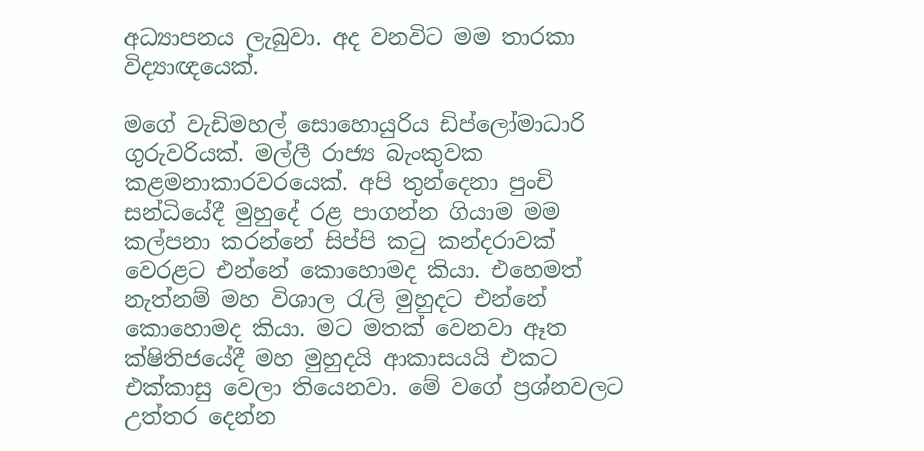අධ්‍යාපනය ලැබුවා. අද වනවිට මම තාරකා විද්‍යාඥයෙක්.

මගේ වැඩිමහල් සොහොයුරිය ඩිප්ලෝමාධාරි ගුරුවරියක්. මල්ලී රාජ්‍ය බැංකුවක කළමනාකාරවරයෙක්. අපි තුන්දෙනා පුංචි සන්ධියේදී මුහුදේ රළ පාගන්න ගියාම මම කල්පනා කරන්නේ සිප්පි කටු කන්දරාවක් වෙරළට එන්නේ කොහොමද කියා. එහෙමත් නැත්නම් මහ විශාල රැලි මුහුදට එන්නේ කොහොමද කියා. මට මතක් වෙනවා ඈත ක්ෂිතිජයේදී මහ මුහුදයි ආකාසයයි එකට එක්කාසු වෙලා තියෙනවා. මේ වගේ ප්‍රශ්නවලට උත්තර දෙන්න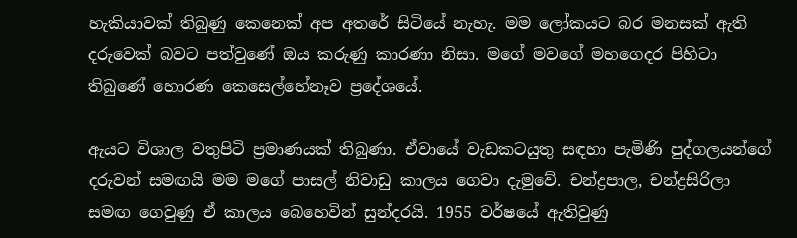හැකියාවක් තිබුණු කෙනෙක් අප අතරේ සිටියේ නැහැ. මම ලෝකයට බර මනසක් ඇති දරුවෙක් බවට පත්වුණේ ඔය කරුණු කාරණා නිසා. මගේ මවගේ මහගෙදර පිහිටා තිබුණේ හොරණ කෙසෙල්හේනෑව ප්‍රදේශයේ.

ඇයට විශාල වතුපිටි ප්‍රමාණයක් තිබුණා. ඒවායේ වැඩකටයුතු සඳහා පැමිණි පුද්ගලයන්ගේ දරුවන් සමඟයි මම මගේ පාසල් නිවාඩු කාලය ගෙවා දැමුවේ. චන්ද්‍රපාල, චන්ද්‍රසිරිලා සමඟ ගෙවුණු ඒ කාලය බෙහෙවින් සුන්දරයි. 1955 වර්ෂයේ ඇතිවුණු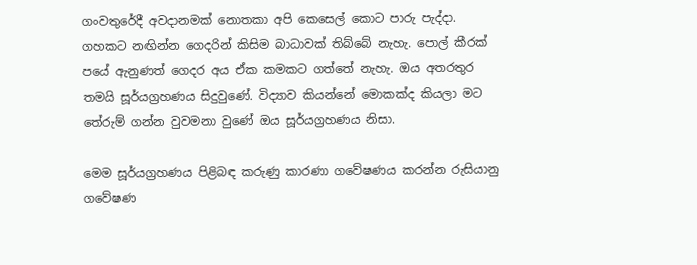ගංවතුරේදී අවදානමක් නොතකා අපි කෙසෙල් කොට පාරු පැද්දා. ගහකට නඟින්න ගෙදරින් කිසිම බාධාවක් තිබ්බේ නැහැ. පොල් කීරක් පයේ ඇනුණත් ගෙදර අය ඒක කමකට ගත්තේ නැහැ. ඔය අතරතුර තමයි සූර්යග්‍රහණය සිදුවුණේ. විද්‍යාව කියන්නේ මොකක්ද කියලා මට තේරුම් ගන්න වුවමනා වුණේ ඔය සූර්යග්‍රහණය නිසා.

මෙම සූර්යග්‍රහණය පිළිබඳ කරුණු කාරණා ගවේෂණය කරන්න රුසියානු ගවේෂණ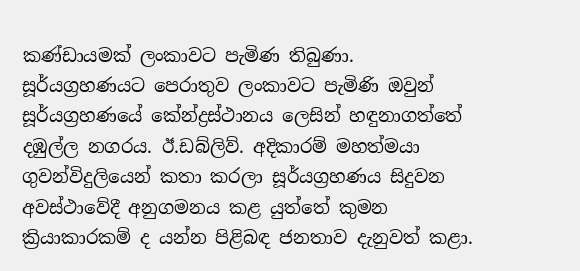කණ්ඩායමක් ලංකාවට පැමිණ තිබුණා. සූර්යග්‍රහණයට පෙරාතුව ලංකාවට පැමිණි ඔවුන් සූර්යග්‍රහණයේ කේන්ද්‍රස්ථානය ලෙසින් හඳුනාගත්තේ දඹුල්ල නගරය. ඊ.ඩබ්ලිව්. අදිකාරම් මහත්මයා ගුවන්විදුලියෙන් කතා කරලා සූර්යග්‍රහණය සිදුවන අවස්ථාවේදී අනුගමනය කළ යුත්තේ කුමන ක්‍රියාකාරකම් ද යන්න පිළිබඳ ජනතාව දැනුවත් කළා.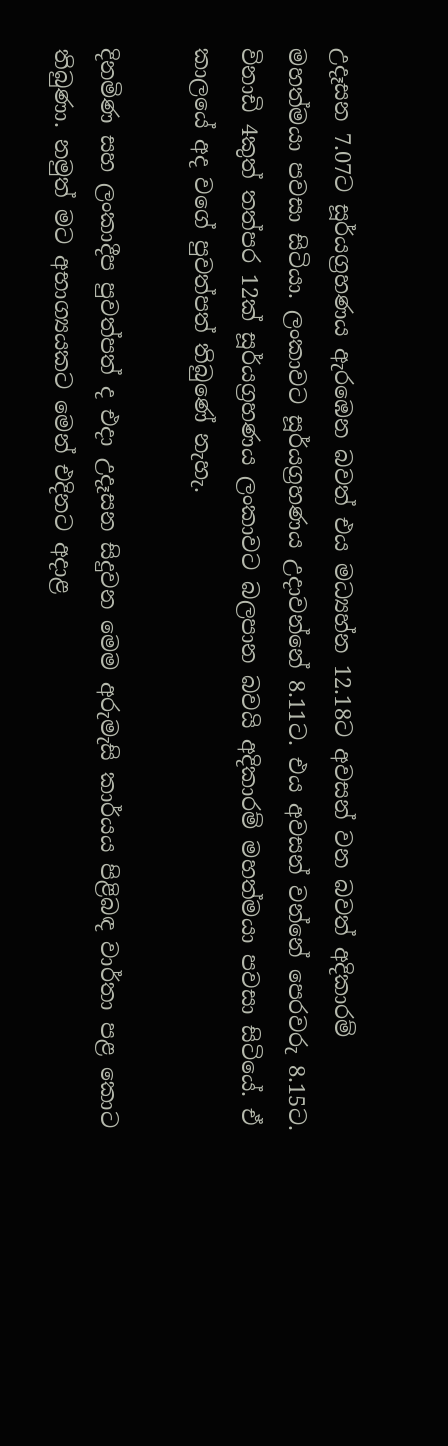උදෑසන 7.07ට සූර්යග්‍රහණය ඇරඹෙන බවත් එය මධ්‍යහ්න 12.18ට අවසන් වන බවත් අදිකාරම් මහත්මයා පවසා සිටියා. ලංකාවට සූර්යග්‍රහණය උදාවන්නේ 8.11ට. එය අවසන් වන්නේ පෙරවරු 8.15ට. විනාඩි 4කුත් තත්පර 12ක් සූර්යග්‍රහණය ලංකාවට බලපාන බවයි අදිකාරම් මහත්මයා පවසා සිටියේ. ඒ කාලයේ අද වගේ පුවත්පත් තිබුණේ නැහැ.

දිනමිණ සහ ලංකාදීප පුවත්පත් ද එදා උදෑසන සිදුවන මෙම අරුමැසි කාර්යය පිළිබඳ වාර්තා පළ කොට තිබුණා. නමුත් මට අභාග්‍යයකට මෙන් එදිනට අදාළ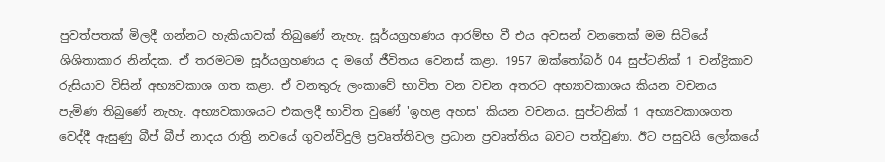පුවත්පතක් මිලදී ගන්නට හැකියාවක් තිබුණේ නැහැ. සූර්යග්‍රහණය ආරම්භ වී එය අවසන් වනතෙක් මම සිටියේ ශිශිතාකාර නින්දක. ඒ තරමටම සූර්යග්‍රහණය ද මගේ ජීවිතය වෙනස් කළා. 1957 ඔක්තෝබර් 04 සුප්ටනික් 1 චන්ද්‍රිකාව රුසියාව විසින් අභ්‍යවකාශ ගත කළා. ඒ වනතුරු ලංකාවේ භාවිත වන වචන අතරට අභ්‍යාවකාශය කියන වචනය පැමිණ තිබුණේ නැහැ. අභ්‍යවකාශයට එකලදී භාවිත වුණේ 'ඉහළ අහස' කියන වචනය. සුප්ටනික් 1 අභ්‍යවකාශගත වෙද්දී ඇසුණු බීප් බීප් නාදය රාත්‍රි නවයේ ගුවන්විදුලි ප්‍රවෘත්තිවල ප්‍රධාන ප්‍රවෘත්තිය බවට පත්වුණා. ඊට පසුවයි ලෝකයේ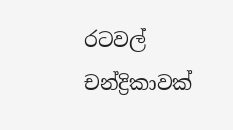රටවල් චන්ද්‍රිකාවක්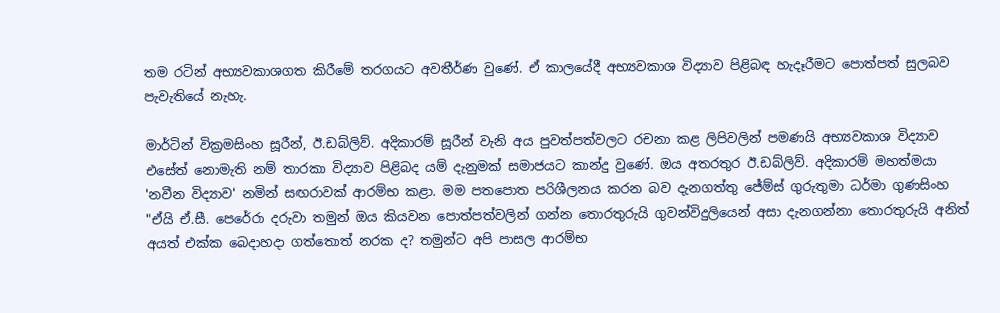තම රටින් අභ්‍යවකාශගත කිරීමේ තරගයට අවතීර්ණ වුණේ. ඒ කාලයේදී අභ්‍යවකාශ විද්‍යාව පිළිබඳ හැදෑරීමට පොත්පත් සුලබව පැවැතියේ නැහැ.

මාර්ටින් වික්‍රමසිංහ සූරීන්, ඊ.ඩබ්ලිව්. අදිකාරම් සූරීන් වැනි අය පුවත්පත්වලට රචනා කළ ලිපිවලින් පමණයි අභ්‍යවකාශ විද්‍යාව එසේත් නොමැති නම් තාරකා විද්‍යාව පිළිබද යම් දැනුමක් සමාජයට කාන්දු වුණේ. ඔය අතරතුර ඊ.ඩබ්ලිව්. අදිකාරම් මහත්මයා 'නවීන විද්‍යාව' නමින් සඟරාවක් ආරම්භ කළා. මම පතපොත පරිශීලනය කරන බව දැනගත්තු ජේම්ස් ගුරුතුමා ධර්මා ගුණසිංහ "ඒයි ඒ.සී. පෙරේරා දරුවා තමුන් ඔය කියවන පොත්පත්වලින් ගන්න තොරතුරුයි ගුවන්විදුලියෙන් අසා දැනගන්නා තොරතුරුයි අනිත් අයත් එක්ක බෙදාහදා ගත්තොත් නරක ද? තමුන්ට අපි පාසල ආරම්භ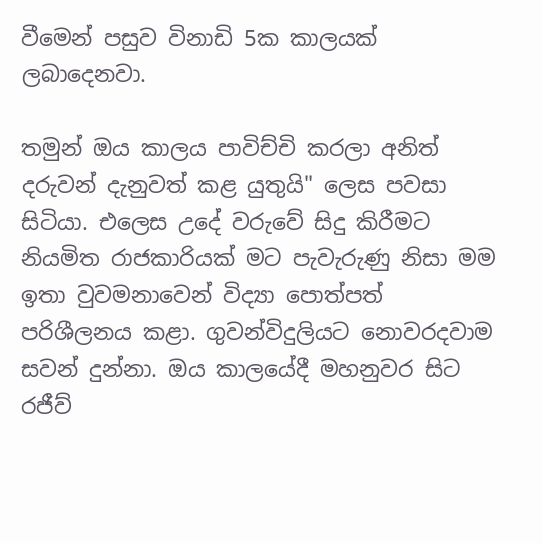වීමෙන් පසුව විනාඩි 5ක කාලයක් ලබාදෙනවා.

තමුන් ඔය කාලය පාවිච්චි කරලා අනිත් දරුවන් දැනුවත් කළ යුතුයි" ලෙස පවසා සිටියා. එලෙස උදේ වරුවේ සිදු කිරීමට නියමිත රාජකාරියක් මට පැවැරුණු නිසා මම ඉතා වුවමනාවෙන් විද්‍යා පොත්පත් පරිශීලනය කළා. ගුවන්විදුලියට නොවරදවාම සවන් දුන්නා. ඔය කාලයේදී මහනුවර සිට රජීව්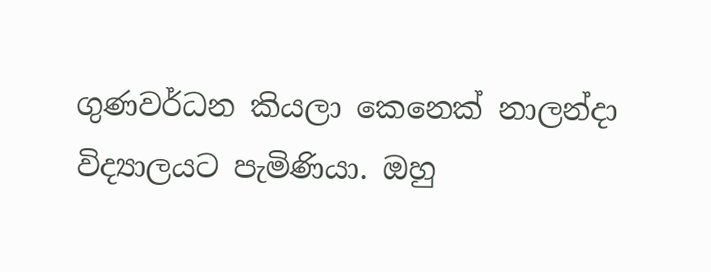ගුණවර්ධන කියලා කෙනෙක් නාලන්දා විද්‍යාලයට පැමිණියා. ඔහු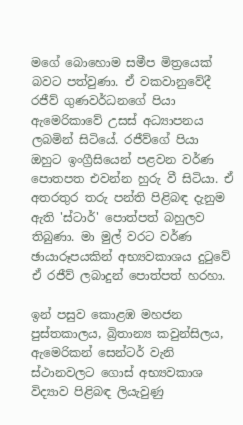මගේ බොහොම සමීප මිත්‍රයෙක් බවට පත්වුණා. ඒ වකවානුවේදී රජීව් ගුණවර්ධනගේ පියා ඇමෙරිකාවේ උසස් අධ්‍යාපනය ලබමින් සිටියේ. රජීව්ගේ පියා ඔහුට ඉංග්‍රීසියෙන් පළවන වර්ණ පොතපත එවන්න හුරු වී සිටියා. ඒ අතරතුර තරු පන්ති පිළිබඳ දැනුම ඇති 'ස්ටාර්' පොත්පත් බහුලව තිබුණා. මා මුල් වරට වර්ණ ඡායාරූපයකින් අභ්‍යවකාශය දුටුවේ ඒ රජීව් ලබාදුන් පොත්පත් හරහා.

ඉන් පසුව කොළඹ මහජන පුස්තකාලය, බ්‍රිතාන්‍ය කවුන්සිලය, ඇමෙරිකන් සෙන්ටර් වැනි ස්ථානවලට ගොස් අභ්‍යවකාශ විද්‍යාව පිළිබඳ ලියැවුණු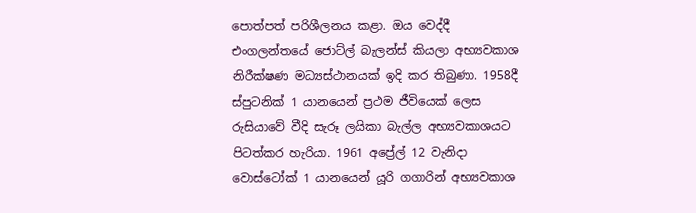පොත්පත් පරිශීලනය කළා. ඔය වෙද්දී එංගලන්තයේ ජොට්ල් බැලන්ස් කියලා අභ්‍යවකාශ නිරීක්ෂණ මධ්‍යස්ථානයක් ඉදි කර තිබුණා. 1958දී ස්පුටනික් 1 යානයෙන් ප්‍රථම ජීවියෙක් ලෙස රුසියාවේ වීදි සැරූ ලයිකා බැල්ල අභ්‍යවකාශයට පිටත්කර හැරියා. 1961 අප්‍රේල් 12 වැනිදා වොස්ටෝක් 1 යානයෙන් යූරි ගගාරින් අභ්‍යවකාශ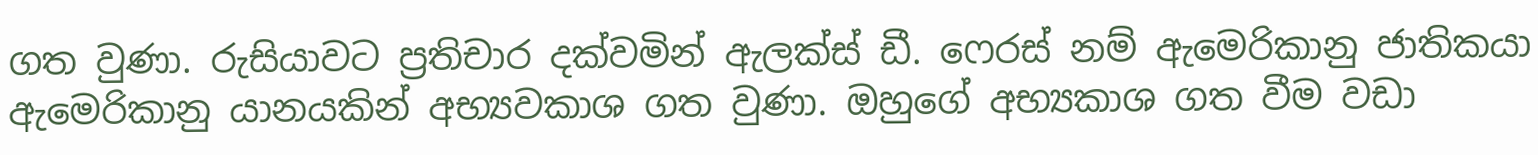ගත වුණා. රුසියාවට ප්‍රතිචාර දක්වමින් ඇලක්ස් ඩී. ෆෙරස් නම් ඇමෙරිකානු ජාතිකයා ඇමෙරිකානු යානයකින් අභ්‍යවකාශ ගත වුණා. ඔහුගේ අභ්‍යකාශ ගත වීම වඩා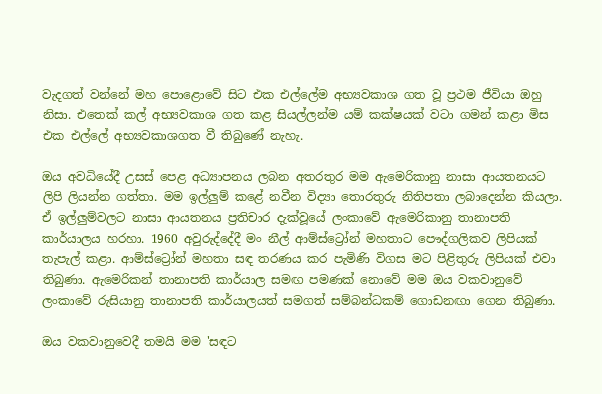වැදගත් වන්නේ මහ පොළොවේ සිට එක එල්ලේම අභ්‍යවකාශ ගත වූ ප්‍රථම ජීවියා ඔහු නිසා. එතෙක් කල් අභ්‍යවකාශ ගත කළ සියල්ලන්ම යම් කක්ෂයක් වටා ගමන් කළා මිස එක එල්ලේ අභ්‍යවකාශගත වී තිබුණේ නැහැ.

ඔය අවධියේදී උසස් පෙළ අධ්‍යාපනය ලබන අතරතුර මම ඇමෙරිකානු නාසා ආයතනයට ලිපි ලියන්න ගත්තා. මම ඉල්ලුම් කළේ නවීන විද්‍යා තොරතුරු නිතිපතා ලබාදෙන්න කියලා. ඒ ඉල්ලුම්වලට නාසා ආයතනය ප්‍රතිචාර දැක්වූයේ ලංකාවේ ඇමෙරිකානු තානාපති කාර්යාලය හරහා. 1960 අවුරුද්දේදී මං නීල් ආම්ස්ට්‍රෝන් මහතාට පෞද්ගලිකව ලිපියක් තැපැල් කළා. ආම්ස්ට්‍රෝන් මහතා සඳ තරණය කර පැමිණි විගස මට පිළිතුරු ලිපියක් එවා තිබුණා. ඇමෙරිකන් තානාපති කාර්යාල සමඟ පමණක් නොවේ මම ඔය වකවානුවේ ලංකාවේ රුසියානු තානාපති කාර්යාලයත් සමගත් සම්බන්ධකම් ගොඩනඟා ගෙන තිබුණා.

ඔය වකවානුවෙදී තමයි මම 'සඳට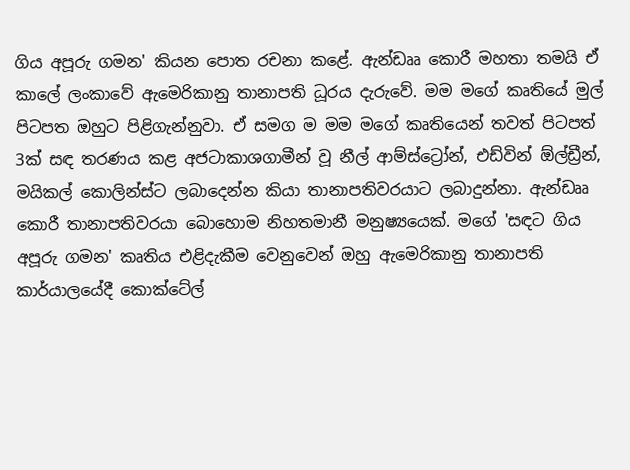ගිය අපූරු ගමන' කියන පොත රචනා කළේ. ඇන්ඩෲ කොරී මහතා තමයි ඒ කාලේ ලංකාවේ ඇමෙරිකානු තානාපති ධූරය දැරුවේ. මම මගේ කෘතියේ මුල් පිටපත ඔහුට පිළිගැන්නුවා. ඒ සමග ම මම මගේ කෘතියෙන් තවත් පිටපත් 3ක් සඳ තරණය කළ අජටාකාශගාමීන් වූ නීල් ආම්ස්ට්‍රෝන්, එඩ්වින් ඕල්ඩ්‍රීන්, මයිකල් කොලින්ස්ට ලබාදෙන්න කියා තානාපතිවරයාට ලබාදුන්නා. ඇන්ඩෲ කොරී තානාපතිවරයා බොහොම නිහතමානී මනුෂ්‍යයෙක්. මගේ 'සඳට ගිය අපූරු ගමන' කෘතිය එළිදැකීම වෙනුවෙන් ඔහු ඇමෙරිකානු තානාපති කාර්යාලයේදී කොක්ටේල්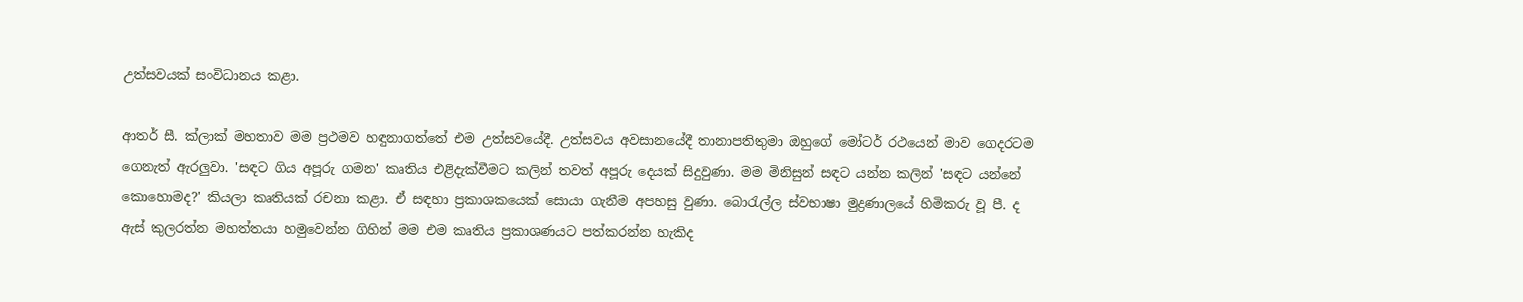උත්සවයක් සංවිධානය කළා.

ආතර් සී. ක්ලාක් මහතාව මම ප්‍රථමව හඳුනාගත්තේ එම උත්සවයේදී. උත්සවය අවසානයේදී තානාපතිතුමා ඔහුගේ මෝටර් රථයෙන් මාව ගෙදරටම ගෙනැත් ඇරලුවා. 'සඳට ගිය අපූරු ගමන' කෘතිය එළිදැක්වීමට කලින් තවත් අපූරු දෙයක් සිදුවුණා. මම මිනිසුන් සඳට යන්න කලින් 'සඳට යන්නේ කොහොමද?' කියලා කෘතියක් රචනා කළා. ඒ සඳහා ප්‍රකාශකයෙක් සොයා ගැනීම අපහසු වුණා. බොරැල්ල ස්වභාෂා මුද්‍රණාලයේ හිමිකරු වූ පී. ද ඇස් කුලරත්න මහත්තයා හමුවෙන්න ගිහින් මම එම කෘතිය ප්‍රකාශණයට පත්කරන්න හැකිද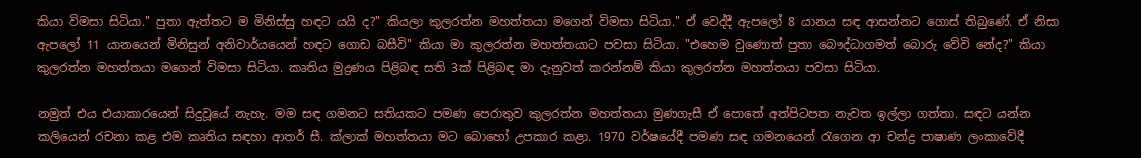කියා විමසා සිටියා." පුතා ඇත්තට ම මිනිස්සු හඳට යයි ද?" කියලා කුලරත්න මහත්තයා මගෙන් විමසා සිටියා." ඒ වෙද්දී ඇපලෝ 8 යානය සඳ ආසන්නට ගොස් තිබුණේ. ඒ නිසා ඇපලෝ 11 යානයෙන් මිනිසුන් අනිවාර්යයෙන් හඳට ගොඩ බසීවි" කියා මා කුලරත්න මහත්තයාට පවසා සිටියා. "එහෙම වුණොත් පුතා බෞද්ධාගමත් බොරු වේවි නේද?" කියා කුලරත්න මහත්තයා මගෙන් විමසා සිටියා. කෘතිය මුද්‍රණය පිළිබඳ සති 3ක් පිළිබඳ මා දැනුවත් කරන්නම් කියා කුලරත්න මහත්තයා පවසා සිටියා.

නමුත් එය එයාකාරයෙන් සිදුවූයේ නැහැ. මම සඳ ගමනට සතියකට පමණ පෙරාතුව කුලරත්න මහත්තයා මුණගැසී ඒ පොතේ අත්පිටපත නැවත ඉල්ලා ගත්තා. සඳට යන්න කලියෙන් රචනා කළ එම කෘතිය සඳහා ආතර් සී. ක්ලාක් මහත්තයා මට බොහෝ උපකාර කළා. 1970 වර්ෂයේදී පමණ සඳ ගමනයෙන් රැගෙන ආ චන්ද්‍ර පාෂාණ ලංකාවේදී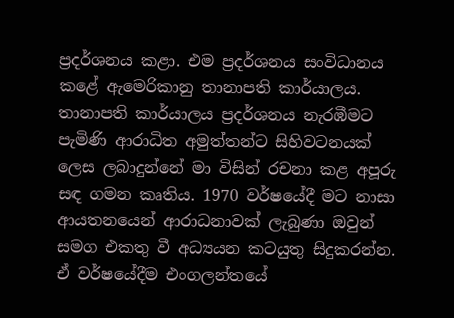ප්‍රදර්ශනය කළා. එම ප්‍රදර්ශනය සංවිධානය කළේ ඇමෙරිකානු තානාපති කාර්යාලය. තානාපති කාර්යාලය ප්‍රදර්ශනය නැරඹීමට පැමිණි ආරාධිත අමුත්තන්ට සිහිවටනයක් ලෙස ලබාදුන්නේ මා විසින් රචනා කළ අපූරු සඳ ගමන කෘතිය. 1970 වර්ෂයේදී මට නාසා ආයතනයෙන් ආරාධනාවක් ලැබුණා ඔවුන් සමග එකතු වී අධ්‍යයන කටයුතු සිදුකරන්න. ඒ වර්ෂයේදීම එංගලන්තයේ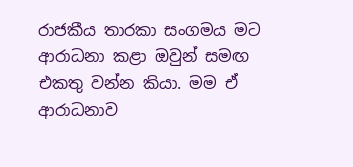රාජකීය තාරකා සංගමය මට ආරාධනා කළා ඔවුන් සමඟ එකතු වන්න කියා. මම ඒ ආරාධනාව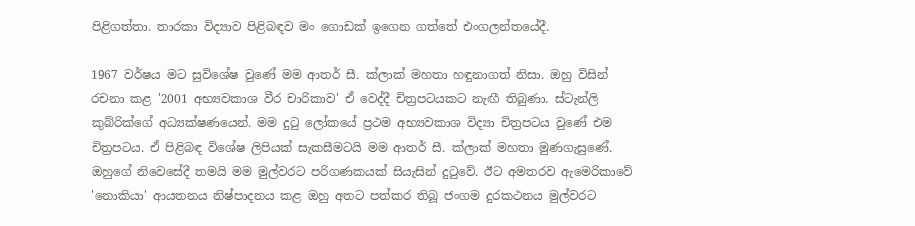පිළිගත්තා. තාරකා විද්‍යාව පිළිබඳව මං ගොඩක් ඉගෙන ගත්තේ එංගලන්තයේදී.

1967 වර්ෂය මට සුවිශේෂ වුණේ මම ආතර් සී. ක්ලාක් මහතා හඳුනාගත් නිසා. ඔහු විසින් රචනා කළ '2001 අභ්‍යවකාශ වීර චාරිකාව' ඒ වෙද්දී චිත්‍රපටයකට නැඟී තිබුණා. ස්ටැන්ලි කුබ්රික්ගේ අධ්‍යක්ෂණයෙන්. මම දුටු ලෝකයේ ප්‍රථම අභ්‍යවකාශ විද්‍යා චිත්‍රපටය වුණේ එම චිත්‍රපටය. ඒ පිළිබඳ විශේෂ ලිපියක් සැකසීමටයි මම ආතර් සී. ක්ලාක් මහතා මුණගැසුණේ. ඔහුගේ නිවෙසේදී තමයි මම මුල්වරට පරිගණකයක් සියැසින් දුටුවේ. ඊට අමතරව ඇමෙරිකාවේ 'නොකියා' ආයතනය නිෂ්පාදනය කළ ඔහු අතට පත්කර තිබූ ජංගම දුරකථනය මුල්වරට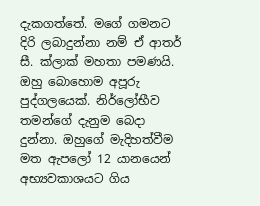දැකගත්තේ. මගේ ගමනට දිරි ලබාදුන්නා නම් ඒ ආතර් සී. ක්ලාක් මහතා පමණයි. ඔහු බොහොම අපූරු පුද්ගලයෙක්. නිර්ලෝභීව තමන්ගේ දැනුම බෙදා දුන්නා. ඔහුගේ මැදිහත්වීම මත ඇපලෝ 12 යානයෙන් අභ්‍යවකාශයට ගිය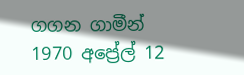ගගන ගාමීන් 1970 අප්‍රේල් 12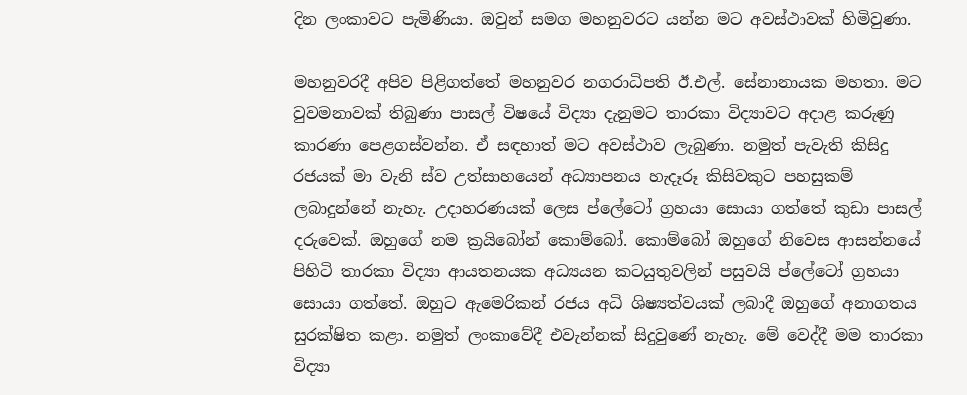දින ලංකාවට පැමිණියා. ඔවුන් සමග මහනුවරට යන්න මට අවස්ථාවක් හිමිවුණා.

මහනුවරදී අපිව පිළිගත්තේ මහනුවර නගරාධිපති ඊ.එල්. සේනානායක මහතා. මට වුවමනාවක් තිබුණා පාසල් විෂයේ විද්‍යා දැනුමට තාරකා විද්‍යාවට අදාළ කරුණු කාරණා පෙළගස්වන්න. ඒ සඳහාත් මට අවස්ථාව ලැබුණා. නමුත් පැවැති කිසිදු රජයක් මා වැනි ස්ව උත්සාහයෙන් අධ්‍යාපනය හැදෑරූ කිසිවකුට පහසුකම් ලබාදුන්නේ නැහැ. උදාහරණයක් ලෙස ප්ලේටෝ ග්‍රහයා සොයා ගත්තේ කුඩා පාසල් දරුවෙක්. ඔහුගේ නම ක්‍රයිබෝන් කොම්බෝ. කොම්බෝ ඔහුගේ නිවෙස ආසන්නයේ පිහිටි තාරකා විද්‍යා ආයතනයක අධ්‍යයන කටයුතුවලින් පසුවයි ප්ලේටෝ ග්‍රහයා සොයා ගත්තේ. ඔහුට ඇමෙරිකන් රජය අධි ශිෂ්‍යත්වයක් ලබාදී ඔහුගේ අනාගතය සුරක්ෂිත කළා. නමුත් ලංකාවේදී එවැන්නක් සිදුවුණේ නැහැ. මේ වෙද්දී මම තාරකා විද්‍යා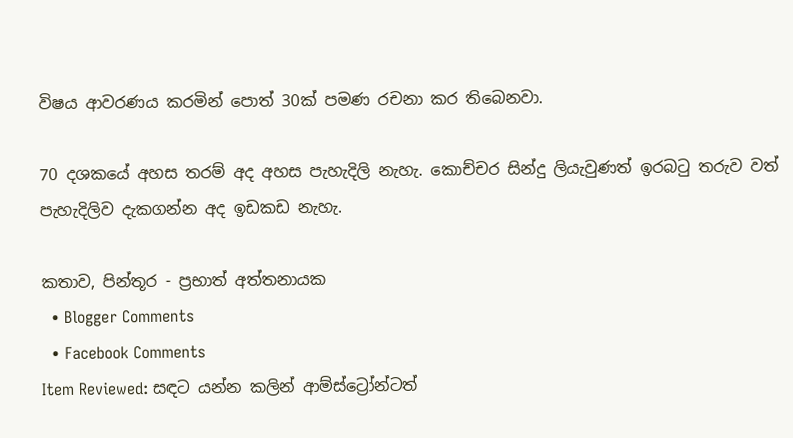විෂය ආවරණය කරමින් පොත් 30ක් පමණ රචනා කර තිබෙනවා.

70 දශකයේ අහස තරම් අද අහස පැහැදිලි නැහැ. කොච්චර සින්දු ලියැවුණත් ඉරබටු තරුව වත් පැහැදිලිව දැකගන්න අද ඉඩකඩ නැහැ.

කතාව, පින්තූර - ප්‍රභාත් අත්තනායක
  • Blogger Comments
  • Facebook Comments
Item Reviewed: සඳට යන්න කලින් ආම්ස්ට්‍රෝන්ටත්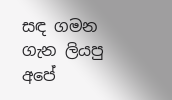සඳ ගමන ගැන ලියපු අපේ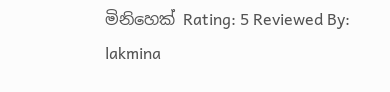මිනිහෙක් Rating: 5 Reviewed By: lakmina